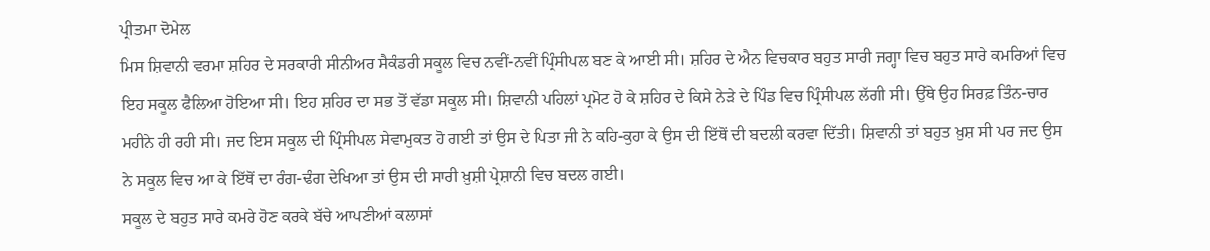ਪ੍ਰੀਤਮਾ ਦੋਮੇਲ
ਮਿਸ ਸ਼ਿਵਾਨੀ ਵਰਮਾ ਸ਼ਹਿਰ ਦੇ ਸਰਕਾਰੀ ਸੀਨੀਅਰ ਸੈਕੰਡਰੀ ਸਕੂਲ ਵਿਚ ਨਵੀਂ-ਨਵੀਂ ਪ੍ਰਿੰਸੀਪਲ ਬਣ ਕੇ ਆਈ ਸੀ। ਸ਼ਹਿਰ ਦੇ ਐਨ ਵਿਚਕਾਰ ਬਹੁਤ ਸਾਰੀ ਜਗ੍ਹਾ ਵਿਚ ਬਹੁਤ ਸਾਰੇ ਕਮਰਿਆਂ ਵਿਚ ਇਹ ਸਕੂਲ ਫੈਲਿਆ ਹੋਇਆ ਸੀ। ਇਹ ਸ਼ਹਿਰ ਦਾ ਸਭ ਤੋਂ ਵੱਡਾ ਸਕੂਲ ਸੀ। ਸ਼ਿਵਾਨੀ ਪਹਿਲਾਂ ਪ੍ਰਮੋਟ ਹੋ ਕੇ ਸ਼ਹਿਰ ਦੇ ਕਿਸੇ ਨੇੜੇ ਦੇ ਪਿੰਡ ਵਿਚ ਪ੍ਰਿੰਸੀਪਲ ਲੱਗੀ ਸੀ। ਉੱਥੇ ਉਹ ਸਿਰਫ਼ ਤਿੰਨ-ਚਾਰ ਮਹੀਨੇ ਹੀ ਰਹੀ ਸੀ। ਜਦ ਇਸ ਸਕੂਲ ਦੀ ਪ੍ਰਿੰਸੀਪਲ ਸੇਵਾਮੁਕਤ ਹੋ ਗਈ ਤਾਂ ਉਸ ਦੇ ਪਿਤਾ ਜੀ ਨੇ ਕਹਿ-ਕੁਹਾ ਕੇ ਉਸ ਦੀ ਇੱਥੋਂ ਦੀ ਬਦਲੀ ਕਰਵਾ ਦਿੱਤੀ। ਸ਼ਿਵਾਨੀ ਤਾਂ ਬਹੁਤ ਖ਼ੁਸ਼ ਸੀ ਪਰ ਜਦ ਉਸ ਨੇ ਸਕੂਲ ਵਿਚ ਆ ਕੇ ਇੱਥੋਂ ਦਾ ਰੰਗ-ਢੰਗ ਦੇਖਿਆ ਤਾਂ ਉਸ ਦੀ ਸਾਰੀ ਖ਼ੁਸ਼ੀ ਪ੍ਰੇਸ਼ਾਨੀ ਵਿਚ ਬਦਲ ਗਈ।
ਸਕੂਲ ਦੇ ਬਹੁਤ ਸਾਰੇ ਕਮਰੇ ਹੋਣ ਕਰਕੇ ਬੱਚੇ ਆਪਣੀਆਂ ਕਲਾਸਾਂ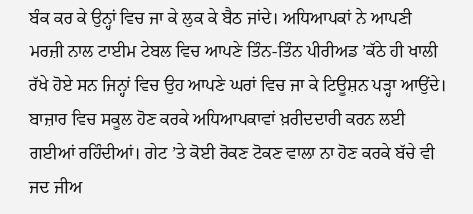ਬੰਕ ਕਰ ਕੇ ਉਨ੍ਹਾਂ ਵਿਚ ਜਾ ਕੇ ਲੁਕ ਕੇ ਬੈਠ ਜਾਂਦੇ। ਅਧਿਆਪਕਾਂ ਨੇ ਆਪਣੀ ਮਰਜ਼ੀ ਨਾਲ ਟਾਈਮ ਟੇਬਲ ਵਿਚ ਆਪਣੇ ਤਿੰਨ-ਤਿੰਨ ਪੀਰੀਅਡ ’ਕੱਠੇ ਹੀ ਖਾਲੀ ਰੱਖੇ ਹੋਏ ਸਨ ਜਿਨ੍ਹਾਂ ਵਿਚ ਉਹ ਆਪਣੇ ਘਰਾਂ ਵਿਚ ਜਾ ਕੇ ਟਿਊਸ਼ਨ ਪੜ੍ਹਾ ਆਉਂਦੇ। ਬਾਜ਼ਾਰ ਵਿਚ ਸਕੂਲ ਹੋਣ ਕਰਕੇ ਅਧਿਆਪਕਾਵਾਂ ਖ਼ਰੀਦਦਾਰੀ ਕਰਨ ਲਈ ਗਈਆਂ ਰਹਿੰਦੀਆਂ। ਗੇਟ ’ਤੇ ਕੋਈ ਰੋਕਣ ਟੋਕਣ ਵਾਲਾ ਨਾ ਹੋਣ ਕਰਕੇ ਬੱਚੇ ਵੀ ਜਦ ਜੀਅ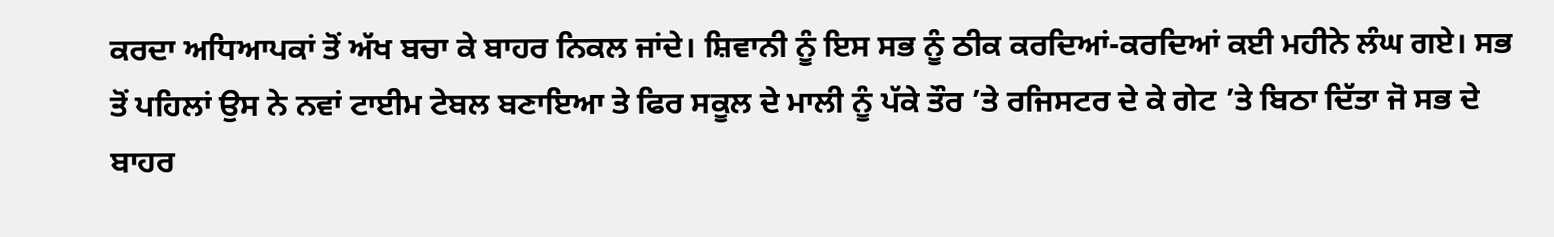ਕਰਦਾ ਅਧਿਆਪਕਾਂ ਤੋਂ ਅੱਖ ਬਚਾ ਕੇ ਬਾਹਰ ਨਿਕਲ ਜਾਂਦੇ। ਸ਼ਿਵਾਨੀ ਨੂੰ ਇਸ ਸਭ ਨੂੰ ਠੀਕ ਕਰਦਿਆਂ-ਕਰਦਿਆਂ ਕਈ ਮਹੀਨੇ ਲੰਘ ਗਏ। ਸਭ ਤੋਂ ਪਹਿਲਾਂ ਉਸ ਨੇ ਨਵਾਂ ਟਾਈਮ ਟੇਬਲ ਬਣਾਇਆ ਤੇ ਫਿਰ ਸਕੂਲ ਦੇ ਮਾਲੀ ਨੂੰ ਪੱਕੇ ਤੌਰ ’ਤੇ ਰਜਿਸਟਰ ਦੇ ਕੇ ਗੇਟ ’ਤੇ ਬਿਠਾ ਦਿੱਤਾ ਜੋ ਸਭ ਦੇ ਬਾਹਰ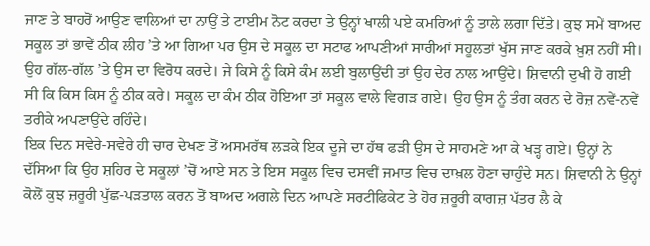ਜਾਣ ਤੇ ਬਾਹਰੋਂ ਆਉਣ ਵਾਲਿਆਂ ਦਾ ਨਾਉਂ ਤੇ ਟਾਈਮ ਨੋਟ ਕਰਦਾ ਤੇ ਉਨ੍ਹਾਂ ਖਾਲੀ ਪਏ ਕਮਰਿਆਂ ਨੂੰ ਤਾਲੇ ਲਗਾ ਦਿੱਤੇ। ਕੁਝ ਸਮੇਂ ਬਾਅਦ ਸਕੂਲ ਤਾਂ ਭਾਵੇਂ ਠੀਕ ਲੀਹ ’ਤੇ ਆ ਗਿਆ ਪਰ ਉਸ ਦੇ ਸਕੂਲ ਦਾ ਸਟਾਫ ਆਪਣੀਆਂ ਸਾਰੀਆਂ ਸਹੂਲਤਾਂ ਖੁੱਸ ਜਾਣ ਕਰਕੇ ਖ਼ੁਸ਼ ਨਹੀਂ ਸੀ। ਉਹ ਗੱਲ-ਗੱਲ ’ਤੇ ਉਸ ਦਾ ਵਿਰੋਧ ਕਰਦੇ। ਜੇ ਕਿਸੇ ਨੂੰ ਕਿਸੇ ਕੰਮ ਲਈ ਬੁਲਾਉਂਦੀ ਤਾਂ ਉਹ ਦੇਰ ਨਾਲ ਆਉਂਦੇ। ਸ਼ਿਵਾਨੀ ਦੁਖੀ ਹੋ ਗਈ ਸੀ ਕਿ ਕਿਸ ਕਿਸ ਨੂੰ ਠੀਕ ਕਰੇ। ਸਕੂਲ ਦਾ ਕੰਮ ਠੀਕ ਹੋਇਆ ਤਾਂ ਸਕੂਲ ਵਾਲੇ ਵਿਗੜ ਗਏ। ਉਹ ਉਸ ਨੂੰ ਤੰਗ ਕਰਨ ਦੇ ਰੋਜ਼ ਨਵੇਂ-ਨਵੇਂ ਤਰੀਕੇ ਅਪਣਾਉਂਦੇ ਰਹਿੰਦੇ।
ਇਕ ਦਿਨ ਸਵੇਰੇ-ਸਵੇਰੇ ਹੀ ਚਾਰ ਦੇਖਣ ਤੋਂ ਅਸਮਰੱਥ ਲੜਕੇ ਇਕ ਦੂਜੇ ਦਾ ਹੱਥ ਫੜੀ ਉਸ ਦੇ ਸਾਹਮਣੇ ਆ ਕੇ ਖੜ੍ਹ ਗਏ। ਉਨ੍ਹਾਂ ਨੇ ਦੱਸਿਆ ਕਿ ਉਹ ਸ਼ਹਿਰ ਦੇ ਸਕੂਲਾਂ ’ਚੋਂ ਆਏ ਸਨ ਤੇ ਇਸ ਸਕੂਲ ਵਿਚ ਦਸਵੀਂ ਜਮਾਤ ਵਿਚ ਦਾਖ਼ਲ ਹੋਣਾ ਚਾਹੁੰਦੇ ਸਨ। ਸ਼ਿਵਾਨੀ ਨੇ ਉਨ੍ਹਾਂ ਕੋਲੋਂ ਕੁਝ ਜ਼ਰੂਰੀ ਪੁੱਛ-ਪੜਤਾਲ ਕਰਨ ਤੋਂ ਬਾਅਦ ਅਗਲੇ ਦਿਨ ਆਪਣੇ ਸਰਟੀਫਿਕੇਟ ਤੇ ਹੋਰ ਜ਼ਰੂਰੀ ਕਾਗਜ਼ ਪੱਤਰ ਲੈ ਕੇ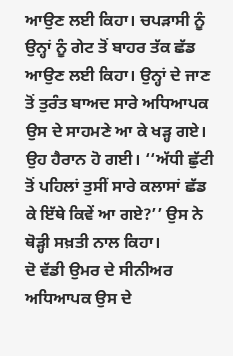ਆਉਣ ਲਈ ਕਿਹਾ। ਚਪੜਾਸੀ ਨੂੰ ਉਨ੍ਹਾਂ ਨੂੰ ਗੇਟ ਤੋਂ ਬਾਹਰ ਤੱਕ ਛੱਡ ਆਉਣ ਲਈ ਕਿਹਾ। ਉਨ੍ਹਾਂ ਦੇ ਜਾਣ ਤੋਂ ਤੁਰੰਤ ਬਾਅਦ ਸਾਰੇ ਅਧਿਆਪਕ ਉਸ ਦੇ ਸਾਹਮਣੇ ਆ ਕੇ ਖੜ੍ਹ ਗਏ। ਉਹ ਹੈਰਾਨ ਹੋ ਗਈ। ‘‘ਅੱਧੀ ਛੁੱਟੀ ਤੋਂ ਪਹਿਲਾਂ ਤੁਸੀਂ ਸਾਰੇ ਕਲਾਸਾਂ ਛੱਡ ਕੇ ਇੱਥੇ ਕਿਵੇਂ ਆ ਗਏ?’’ ਉਸ ਨੇ ਥੋੜ੍ਹੀ ਸਖ਼ਤੀ ਨਾਲ ਕਿਹਾ।
ਦੋ ਵੱਡੀ ਉਮਰ ਦੇ ਸੀਨੀਅਰ ਅਧਿਆਪਕ ਉਸ ਦੇ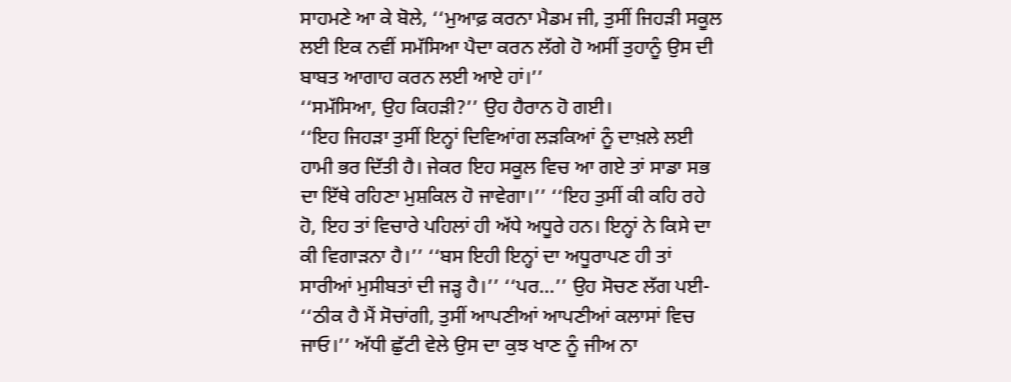ਸਾਹਮਣੇ ਆ ਕੇ ਬੋਲੇ, ‘‘ਮੁਆਫ਼ ਕਰਨਾ ਮੈਡਮ ਜੀ, ਤੁਸੀਂ ਜਿਹੜੀ ਸਕੂਲ ਲਈ ਇਕ ਨਵੀਂ ਸਮੱਸਿਆ ਪੈਦਾ ਕਰਨ ਲੱਗੇ ਹੋ ਅਸੀਂ ਤੁਹਾਨੂੰ ਉਸ ਦੀ ਬਾਬਤ ਆਗਾਹ ਕਰਨ ਲਈ ਆਏ ਹਾਂ।’’
‘‘ਸਮੱਸਿਆ, ਉਹ ਕਿਹੜੀ?’’ ਉਹ ਹੈਰਾਨ ਹੋ ਗਈ।
‘‘ਇਹ ਜਿਹੜਾ ਤੁਸੀਂ ਇਨ੍ਹਾਂ ਦਿਵਿਆਂਗ ਲੜਕਿਆਂ ਨੂੰ ਦਾਖ਼ਲੇ ਲਈ ਹਾਮੀ ਭਰ ਦਿੱਤੀ ਹੈ। ਜੇਕਰ ਇਹ ਸਕੂਲ ਵਿਚ ਆ ਗਏ ਤਾਂ ਸਾਡਾ ਸਭ ਦਾ ਇੱਥੇ ਰਹਿਣਾ ਮੁਸ਼ਕਿਲ ਹੋ ਜਾਵੇਗਾ।’’ ‘‘ਇਹ ਤੁਸੀਂ ਕੀ ਕਹਿ ਰਹੇ ਹੋ, ਇਹ ਤਾਂ ਵਿਚਾਰੇ ਪਹਿਲਾਂ ਹੀ ਅੱਧੇ ਅਧੂਰੇ ਹਨ। ਇਨ੍ਹਾਂ ਨੇ ਕਿਸੇ ਦਾ ਕੀ ਵਿਗਾੜਨਾ ਹੈ।’’ ‘‘ਬਸ ਇਹੀ ਇਨ੍ਹਾਂ ਦਾ ਅਧੂਰਾਪਣ ਹੀ ਤਾਂ ਸਾਰੀਆਂ ਮੁਸੀਬਤਾਂ ਦੀ ਜੜ੍ਹ ਹੈ।’’ ‘‘ਪਰ…’’ ਉਹ ਸੋਚਣ ਲੱਗ ਪਈ- ‘‘ਠੀਕ ਹੈ ਮੈਂ ਸੋਚਾਂਗੀ, ਤੁਸੀਂ ਆਪਣੀਆਂ ਆਪਣੀਆਂ ਕਲਾਸਾਂ ਵਿਚ ਜਾਓ।’’ ਅੱਧੀ ਛੁੱਟੀ ਵੇਲੇ ਉਸ ਦਾ ਕੁਝ ਖਾਣ ਨੂੰ ਜੀਅ ਨਾ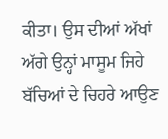ਕੀਤਾ। ਉਸ ਦੀਆਂ ਅੱਖਾਂ ਅੱਗੇ ਉਨ੍ਹਾਂ ਮਾਸੂਮ ਜਿਹੇ ਬੱਚਿਆਂ ਦੇ ਚਿਹਰੇ ਆਉਣ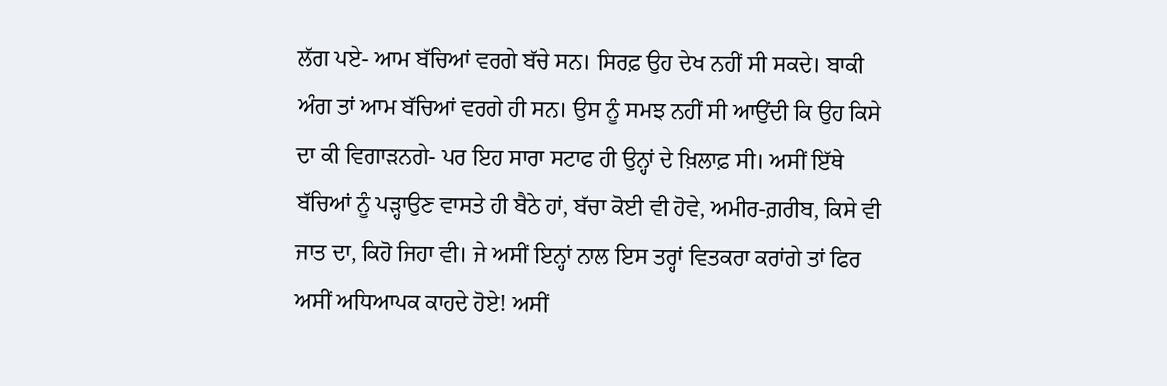ਲੱਗ ਪਏ- ਆਮ ਬੱਚਿਆਂ ਵਰਗੇ ਬੱਚੇ ਸਨ। ਸਿਰਫ਼ ਉਹ ਦੇਖ ਨਹੀਂ ਸੀ ਸਕਦੇ। ਬਾਕੀ ਅੰਗ ਤਾਂ ਆਮ ਬੱਚਿਆਂ ਵਰਗੇ ਹੀ ਸਨ। ਉਸ ਨੂੰ ਸਮਝ ਨਹੀਂ ਸੀ ਆਉਂਦੀ ਕਿ ਉਹ ਕਿਸੇ ਦਾ ਕੀ ਵਿਗਾੜਨਗੇ- ਪਰ ਇਹ ਸਾਰਾ ਸਟਾਫ ਹੀ ਉਨ੍ਹਾਂ ਦੇ ਖ਼ਿਲਾਫ਼ ਸੀ। ਅਸੀਂ ਇੱਥੇ ਬੱਚਿਆਂ ਨੂੰ ਪੜ੍ਹਾਉਣ ਵਾਸਤੇ ਹੀ ਬੈਠੇ ਹਾਂ, ਬੱਚਾ ਕੋਈ ਵੀ ਹੋਵੇ, ਅਮੀਰ-ਗ਼ਰੀਬ, ਕਿਸੇ ਵੀ ਜਾਤ ਦਾ, ਕਿਹੋ ਜਿਹਾ ਵੀ। ਜੇ ਅਸੀਂ ਇਨ੍ਹਾਂ ਨਾਲ ਇਸ ਤਰ੍ਹਾਂ ਵਿਤਕਰਾ ਕਰਾਂਗੇ ਤਾਂ ਫਿਰ ਅਸੀਂ ਅਧਿਆਪਕ ਕਾਹਦੇ ਹੋਏ! ਅਸੀਂ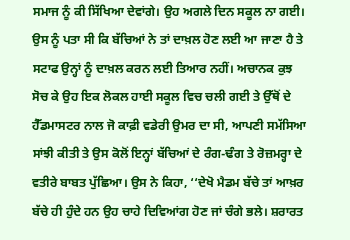ਸਮਾਜ ਨੂੰ ਕੀ ਸਿੱਖਿਆ ਦੇਵਾਂਗੇ। ਉਹ ਅਗਲੇ ਦਿਨ ਸਕੂਲ ਨਾ ਗਈ। ਉਸ ਨੂੰ ਪਤਾ ਸੀ ਕਿ ਬੱਚਿਆਂ ਨੇ ਤਾਂ ਦਾਖ਼ਲ ਹੋਣ ਲਈ ਆ ਜਾਣਾ ਹੈ ਤੇ ਸਟਾਫ ਉਨ੍ਹਾਂ ਨੂੰ ਦਾਖ਼ਲ ਕਰਨ ਲਈ ਤਿਆਰ ਨਹੀਂ। ਅਚਾਨਕ ਕੁਝ ਸੋਚ ਕੇ ਉਹ ਇਕ ਲੋਕਲ ਹਾਈ ਸਕੂਲ ਵਿਚ ਚਲੀ ਗਈ ਤੇ ਉੱਥੋਂ ਦੇ ਹੈੱਡਮਾਸਟਰ ਨਾਲ ਜੋ ਕਾਫ਼ੀ ਵਡੇਰੀ ਉਮਰ ਦਾ ਸੀ, ਆਪਣੀ ਸਮੱਸਿਆ ਸਾਂਝੀ ਕੀਤੀ ਤੇ ਉਸ ਕੋਲੋਂ ਇਨ੍ਹਾਂ ਬੱਚਿਆਂ ਦੇ ਰੰਗ-ਢੰਗ ਤੇ ਰੋਜ਼ਮਰ੍ਹਾ ਦੇ ਵਤੀਰੇ ਬਾਬਤ ਪੁੱਛਿਆ। ਉਸ ਨੇ ਕਿਹਾ, ‘‘ਦੇਖੋ ਮੈਡਮ ਬੱਚੇ ਤਾਂ ਆਖ਼ਰ ਬੱਚੇ ਹੀ ਹੁੰਦੇ ਹਨ ਉਹ ਚਾਹੇ ਦਿਵਿਆਂਗ ਹੋਣ ਜਾਂ ਚੰਗੇ ਭਲੇ। ਸ਼ਰਾਰਤ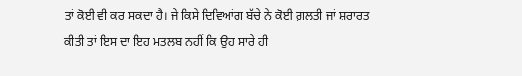ਤਾਂ ਕੋਈ ਵੀ ਕਰ ਸਕਦਾ ਹੈ। ਜੇ ਕਿਸੇ ਦਿਵਿਆਂਗ ਬੱਚੇ ਨੇ ਕੋਈ ਗ਼ਲਤੀ ਜਾਂ ਸ਼ਰਾਰਤ ਕੀਤੀ ਤਾਂ ਇਸ ਦਾ ਇਹ ਮਤਲਬ ਨਹੀਂ ਕਿ ਉਹ ਸਾਰੇ ਹੀ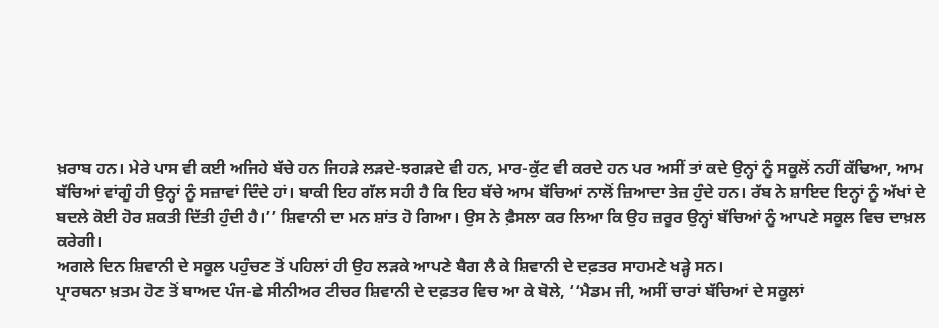ਖ਼ਰਾਬ ਹਨ। ਮੇਰੇ ਪਾਸ ਵੀ ਕਈ ਅਜਿਹੇ ਬੱਚੇ ਹਨ ਜਿਹੜੇ ਲੜਦੇ-ਝਗੜਦੇ ਵੀ ਹਨ, ਮਾਰ-ਕੁੱਟ ਵੀ ਕਰਦੇ ਹਨ ਪਰ ਅਸੀਂ ਤਾਂ ਕਦੇ ਉਨ੍ਹਾਂ ਨੂੰ ਸਕੂਲੋਂ ਨਹੀਂ ਕੱਢਿਆ, ਆਮ ਬੱਚਿਆਂ ਵਾਂਗੂੰ ਹੀ ਉਨ੍ਹਾਂ ਨੂੰ ਸਜ਼ਾਵਾਂ ਦਿੰਦੇ ਹਾਂ। ਬਾਕੀ ਇਹ ਗੱਲ ਸਹੀ ਹੈ ਕਿ ਇਹ ਬੱਚੇ ਆਮ ਬੱਚਿਆਂ ਨਾਲੋਂ ਜ਼ਿਆਦਾ ਤੇਜ਼ ਹੁੰਦੇ ਹਨ। ਰੱਬ ਨੇ ਸ਼ਾਇਦ ਇਨ੍ਹਾਂ ਨੂੰ ਅੱਖਾਂ ਦੇ ਬਦਲੇ ਕੋਈ ਹੋਰ ਸ਼ਕਤੀ ਦਿੱਤੀ ਹੁੰਦੀ ਹੈ।’’ ਸ਼ਿਵਾਨੀ ਦਾ ਮਨ ਸ਼ਾਂਤ ਹੋ ਗਿਆ। ਉਸ ਨੇ ਫ਼ੈਸਲਾ ਕਰ ਲਿਆ ਕਿ ਉਹ ਜ਼ਰੂਰ ਉਨ੍ਹਾਂ ਬੱਚਿਆਂ ਨੂੰ ਆਪਣੇ ਸਕੂਲ ਵਿਚ ਦਾਖ਼ਲ ਕਰੇਗੀ।
ਅਗਲੇ ਦਿਨ ਸ਼ਿਵਾਨੀ ਦੇ ਸਕੂਲ ਪਹੁੰਚਣ ਤੋਂ ਪਹਿਲਾਂ ਹੀ ਉਹ ਲੜਕੇ ਆਪਣੇ ਬੈਗ ਲੈ ਕੇ ਸ਼ਿਵਾਨੀ ਦੇ ਦਫ਼ਤਰ ਸਾਹਮਣੇ ਖੜ੍ਹੇ ਸਨ।
ਪ੍ਰਾਰਥਨਾ ਖ਼ਤਮ ਹੋਣ ਤੋਂ ਬਾਅਦ ਪੰਜ-ਛੇ ਸੀਨੀਅਰ ਟੀਚਰ ਸ਼ਿਵਾਨੀ ਦੇ ਦਫ਼ਤਰ ਵਿਚ ਆ ਕੇ ਬੋਲੇ, ‘‘ਮੈਡਮ ਜੀ, ਅਸੀਂ ਚਾਰਾਂ ਬੱਚਿਆਂ ਦੇ ਸਕੂਲਾਂ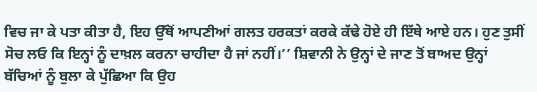ਵਿਚ ਜਾ ਕੇ ਪਤਾ ਕੀਤਾ ਹੈ, ਇਹ ਉੱਥੋਂ ਆਪਣੀਆਂ ਗਲਤ ਹਰਕਤਾਂ ਕਰਕੇ ਕੱਢੇ ਹੋਏ ਹੀ ਇੱਥੇ ਆਏ ਹਨ। ਹੁਣ ਤੁਸੀਂ ਸੋਚ ਲਓ ਕਿ ਇਨ੍ਹਾਂ ਨੂੰ ਦਾਖ਼ਲ ਕਰਨਾ ਚਾਹੀਦਾ ਹੈ ਜਾਂ ਨਹੀਂ।’’ ਸ਼ਿਵਾਨੀ ਨੇ ਉਨ੍ਹਾਂ ਦੇ ਜਾਣ ਤੋਂ ਬਾਅਦ ਉਨ੍ਹਾਂ ਬੱਚਿਆਂ ਨੂੰ ਬੁਲਾ ਕੇ ਪੁੱਛਿਆ ਕਿ ਉਹ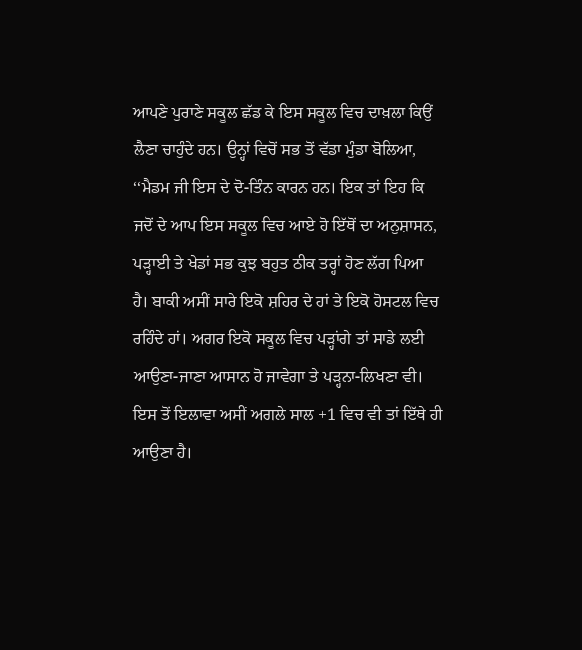ਆਪਣੇ ਪੁਰਾਣੇ ਸਕੂਲ ਛੱਡ ਕੇ ਇਸ ਸਕੂਲ ਵਿਚ ਦਾਖ਼ਲਾ ਕਿਉਂ ਲੈਣਾ ਚਾਹੁੰਦੇ ਹਨ। ਉਨ੍ਹਾਂ ਵਿਚੋਂ ਸਭ ਤੋਂ ਵੱਡਾ ਮੁੰਡਾ ਬੋਲਿਆ, ‘‘ਮੈਡਮ ਜੀ ਇਸ ਦੇ ਦੋ-ਤਿੰਨ ਕਾਰਨ ਹਨ। ਇਕ ਤਾਂ ਇਹ ਕਿ ਜਦੋਂ ਦੇ ਆਪ ਇਸ ਸਕੂਲ ਵਿਚ ਆਏ ਹੋ ਇੱਥੋਂ ਦਾ ਅਨੁਸ਼ਾਸਨ, ਪੜ੍ਹਾਈ ਤੇ ਖੇਡਾਂ ਸਭ ਕੁਝ ਬਹੁਤ ਠੀਕ ਤਰ੍ਹਾਂ ਹੋਣ ਲੱਗ ਪਿਆ ਹੈ। ਬਾਕੀ ਅਸੀਂ ਸਾਰੇ ਇਕੋ ਸ਼ਹਿਰ ਦੇ ਹਾਂ ਤੇ ਇਕੋ ਹੋਸਟਲ ਵਿਚ ਰਹਿੰਦੇ ਹਾਂ। ਅਗਰ ਇਕੋ ਸਕੂਲ ਵਿਚ ਪੜ੍ਹਾਂਗੇ ਤਾਂ ਸਾਡੇ ਲਈ ਆਉਣਾ-ਜਾਣਾ ਆਸਾਨ ਹੋ ਜਾਵੇਗਾ ਤੇ ਪੜ੍ਹਨਾ-ਲਿਖਣਾ ਵੀ। ਇਸ ਤੋਂ ਇਲਾਵਾ ਅਸੀਂ ਅਗਲੇ ਸਾਲ +1 ਵਿਚ ਵੀ ਤਾਂ ਇੱਥੇ ਹੀ ਆਉਣਾ ਹੈ।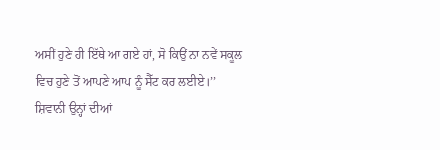ਅਸੀਂ ਹੁਣੇ ਹੀ ਇੱਥੇ ਆ ਗਏ ਹਾਂ, ਸੋ ਕਿਉਂ ਨਾ ਨਵੇਂ ਸਕੂਲ ਵਿਚ ਹੁਣੇ ਤੋਂ ਆਪਣੇ ਆਪ ਨੂੰ ਸੈੱਟ ਕਰ ਲਈਏ।’’ ਸ਼ਿਵਾਨੀ ਉਨ੍ਹਾਂ ਦੀਆਂ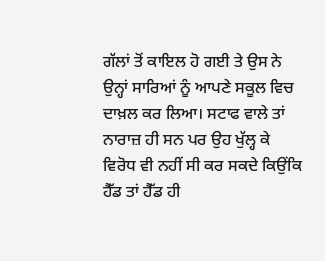ਗੱਲਾਂ ਤੋਂ ਕਾਇਲ ਹੋ ਗਈ ਤੇ ਉਸ ਨੇ ਉਨ੍ਹਾਂ ਸਾਰਿਆਂ ਨੂੰ ਆਪਣੇ ਸਕੂਲ ਵਿਚ ਦਾਖ਼ਲ ਕਰ ਲਿਆ। ਸਟਾਫ ਵਾਲੇ ਤਾਂ ਨਾਰਾਜ਼ ਹੀ ਸਨ ਪਰ ਉਹ ਖੁੱਲ੍ਹ ਕੇ ਵਿਰੋਧ ਵੀ ਨਹੀਂ ਸੀ ਕਰ ਸਕਦੇ ਕਿਉਂਕਿ ਹੈੱਡ ਤਾਂ ਹੈੱਡ ਹੀ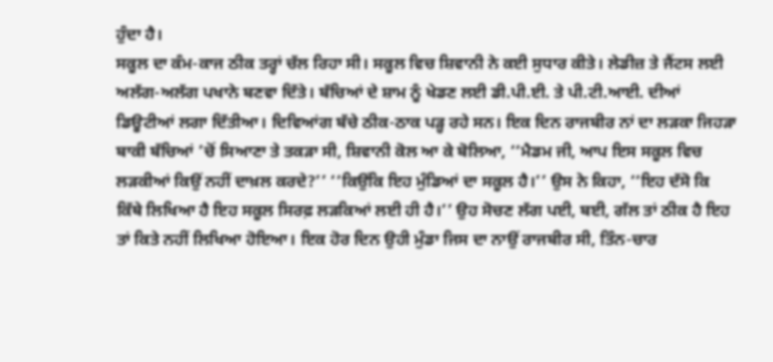ਹੁੰਦਾ ਹੈ।
ਸਕੂਲ ਦਾ ਕੰਮ-ਕਾਜ ਠੀਕ ਤਰ੍ਹਾਂ ਚੱਲ ਰਿਹਾ ਸੀ। ਸਕੂਲ ਵਿਚ ਸ਼ਿਵਾਨੀ ਨੇ ਕਈ ਸੁਧਾਰ ਕੀਤੇ। ਲੇਡੀਜ਼ ਤੇ ਜੈਂਟਸ ਲਈ ਅਲੱਗ-ਅਲੱਗ ਪਖਾਨੇ ਬਣਵਾ ਦਿੱਤੇ। ਬੱਚਿਆਂ ਦੇ ਸ਼ਾਮ ਨੂੰ ਖੇਡਣ ਲਈ ਡੀ.ਪੀ.ਈ. ਤੇ ਪੀ.ਟੀ.ਆਈ. ਦੀਆਂ ਡਿਊਟੀਆਂ ਲਗਾ ਦਿੱਤੀਆ। ਦਿਵਿਆਂਗ ਬੱਚੇ ਠੀਕ-ਠਾਕ ਪੜ੍ਹ ਰਹੇ ਸਨ। ਇਕ ਦਿਨ ਰਾਜਬੀਰ ਨਾਂ ਦਾ ਲੜਕਾ ਜਿਹੜਾ ਬਾਕੀ ਬੱਚਿਆਂ ’ਚੋਂ ਸਿਆਣਾ ਤੇ ਤਕੜਾ ਸੀ, ਸ਼ਿਵਾਨੀ ਕੋਲ ਆ ਕੇ ਬੋਲਿਆ, ‘‘ਮੈਡਮ ਜੀ, ਆਪ ਇਸ ਸਕੂਲ ਵਿਚ ਲੜਕੀਆਂ ਕਿਉਂ ਨਹੀਂ ਦਾਖ਼ਲ ਕਰਦੇ?’’ ‘‘ਕਿਉਂਕਿ ਇਹ ਮੁੰਡਿਆਂ ਦਾ ਸਕੂਲ ਹੈ।’’ ਉਸ ਨੇ ਕਿਹਾ, ‘‘ਇਹ ਦੱਸੋ ਕਿ ਕਿੱਥੇ ਲਿਖਿਆ ਹੈ ਇਹ ਸਕੂਲ ਸਿਰਫ਼ ਲੜਕਿਆਂ ਲਈ ਹੀ ਹੈ।’’ ਉਹ ਸੋਚਣ ਲੱਗ ਪਈ, ਬਈ, ਗੱਲ ਤਾਂ ਠੀਕ ਹੈ ਇਹ ਤਾਂ ਕਿਤੇ ਨਹੀਂ ਲਿਖਿਆ ਹੋਇਆ। ਇਕ ਹੋਰ ਦਿਨ ਉਹੀ ਮੁੰਡਾ ਜਿਸ ਦਾ ਨਾਉਂ ਰਾਜਬੀਰ ਸੀ, ਤਿੰਨ-ਚਾਰ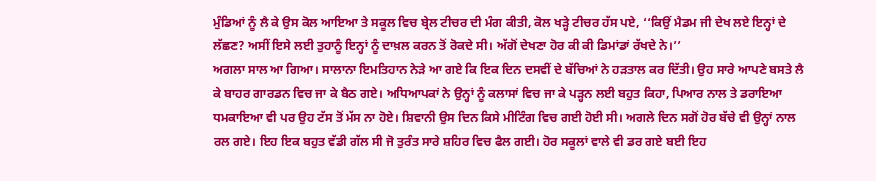ਮੁੰਡਿਆਂ ਨੂੰ ਲੈ ਕੇ ਉਸ ਕੋਲ ਆਇਆ ਤੇ ਸਕੂਲ ਵਿਚ ਬ੍ਰੇਲ ਟੀਚਰ ਦੀ ਮੰਗ ਕੀਤੀ, ਕੋਲ ਖੜ੍ਹੇ ਟੀਚਰ ਹੱਸ ਪਏ, ‘‘ਕਿਉਂ ਮੈਡਮ ਜੀ ਦੇਖ ਲਏ ਇਨ੍ਹਾਂ ਦੇ ਲੱਛਣ? ਅਸੀਂ ਇਸੇ ਲਈ ਤੁਹਾਨੂੰ ਇਨ੍ਹਾਂ ਨੂੰ ਦਾਖ਼ਲ ਕਰਨ ਤੋਂ ਰੋਕਦੇ ਸੀ। ਅੱਗੋਂ ਦੇਖਣਾ ਹੋਰ ਕੀ ਕੀ ਡਿਮਾਂਡਾਂ ਰੱਖਦੇ ਨੇ।’’
ਅਗਲਾ ਸਾਲ ਆ ਗਿਆ। ਸਾਲਾਨਾ ਇਮਤਿਹਾਨ ਨੇੜੇ ਆ ਗਏ ਕਿ ਇਕ ਦਿਨ ਦਸਵੀਂ ਦੇ ਬੱਚਿਆਂ ਨੇ ਹੜਤਾਲ ਕਰ ਦਿੱਤੀ। ਉਹ ਸਾਰੇ ਆਪਣੇ ਬਸਤੇ ਲੈ ਕੇ ਬਾਹਰ ਗਾਰਡਨ ਵਿਚ ਜਾ ਕੇ ਬੈਠ ਗਏ। ਅਧਿਆਪਕਾਂ ਨੇ ਉਨ੍ਹਾਂ ਨੂੰ ਕਲਾਸਾਂ ਵਿਚ ਜਾ ਕੇ ਪੜ੍ਹਨ ਲਈ ਬਹੁਤ ਕਿਹਾ, ਪਿਆਰ ਨਾਲ ਤੇ ਡਰਾਇਆ ਧਮਕਾਇਆ ਵੀ ਪਰ ਉਹ ਟੱਸ ਤੋਂ ਮੱਸ ਨਾ ਹੋਏ। ਸ਼ਿਵਾਨੀ ਉਸ ਦਿਨ ਕਿਸੇ ਮੀਟਿੰਗ ਵਿਚ ਗਈ ਹੋਈ ਸੀ। ਅਗਲੇ ਦਿਨ ਸਗੋਂ ਹੋਰ ਬੱਚੇ ਵੀ ਉਨ੍ਹਾਂ ਨਾਲ ਰਲ ਗਏ। ਇਹ ਇਕ ਬਹੁਤ ਵੱਡੀ ਗੱਲ ਸੀ ਜੋ ਤੁਰੰਤ ਸਾਰੇ ਸ਼ਹਿਰ ਵਿਚ ਫੈਲ ਗਈ। ਹੋਰ ਸਕੂਲਾਂ ਵਾਲੇ ਵੀ ਡਰ ਗਏ ਬਈ ਇਹ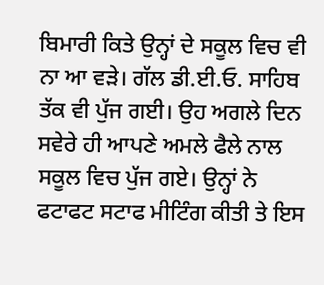ਬਿਮਾਰੀ ਕਿਤੇ ਉਨ੍ਹਾਂ ਦੇ ਸਕੂਲ ਵਿਚ ਵੀ ਨਾ ਆ ਵੜੇ। ਗੱਲ ਡੀ.ਈ.ਓ. ਸਾਹਿਬ ਤੱਕ ਵੀ ਪੁੱਜ ਗਈ। ਉਹ ਅਗਲੇ ਦਿਨ ਸਵੇਰੇ ਹੀ ਆਪਣੇ ਅਮਲੇ ਫੈਲੇ ਨਾਲ ਸਕੂਲ ਵਿਚ ਪੁੱਜ ਗਏ। ਉਨ੍ਹਾਂ ਨੇ ਫਟਾਫਟ ਸਟਾਫ ਮੀਟਿੰਗ ਕੀਤੀ ਤੇ ਇਸ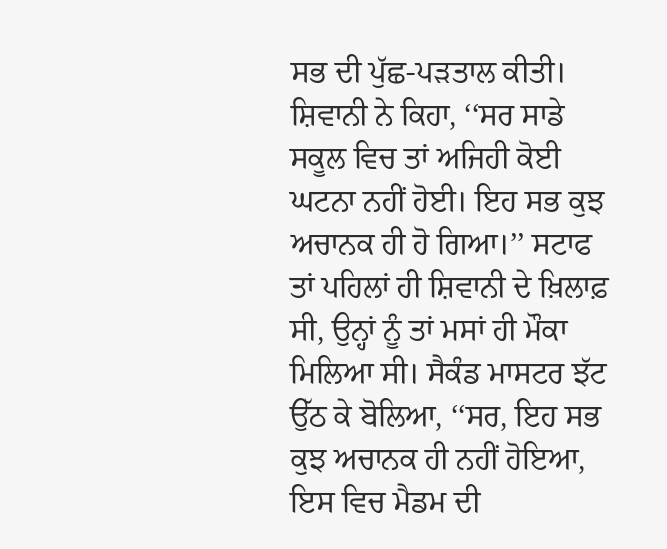ਸਭ ਦੀ ਪੁੱਛ-ਪੜਤਾਲ ਕੀਤੀ। ਸ਼ਿਵਾਨੀ ਨੇ ਕਿਹਾ, ‘‘ਸਰ ਸਾਡੇ ਸਕੂਲ ਵਿਚ ਤਾਂ ਅਜਿਹੀ ਕੋਈ ਘਟਨਾ ਨਹੀਂ ਹੋਈ। ਇਹ ਸਭ ਕੁਝ ਅਚਾਨਕ ਹੀ ਹੋ ਗਿਆ।’’ ਸਟਾਫ ਤਾਂ ਪਹਿਲਾਂ ਹੀ ਸ਼ਿਵਾਨੀ ਦੇ ਖ਼ਿਲਾਫ਼ ਸੀ, ਉਨ੍ਹਾਂ ਨੂੰ ਤਾਂ ਮਸਾਂ ਹੀ ਮੌਕਾ ਮਿਲਿਆ ਸੀ। ਸੈਕੰਡ ਮਾਸਟਰ ਝੱਟ ਉੱਠ ਕੇ ਬੋਲਿਆ, ‘‘ਸਰ, ਇਹ ਸਭ ਕੁਝ ਅਚਾਨਕ ਹੀ ਨਹੀਂ ਹੋਇਆ, ਇਸ ਵਿਚ ਮੈਡਮ ਦੀ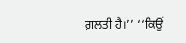ਗ਼ਲਤੀ ਹੈ।’’ ‘‘ਕਿਉਂ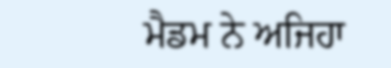ਮੈਡਮ ਨੇ ਅਜਿਹਾ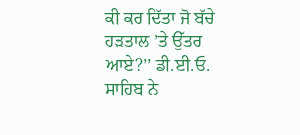ਕੀ ਕਰ ਦਿੱਤਾ ਜੋ ਬੱਚੇ ਹੜਤਾਲ ’ਤੇ ਉੱਤਰ ਆਏ?’’ ਡੀ.ਈ.ਓ. ਸਾਹਿਬ ਨੇ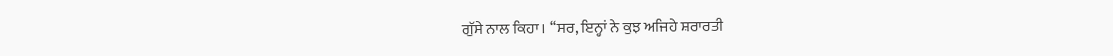ਗੁੱਸੇ ਨਾਲ ਕਿਹਾ। ‘‘ਸਰ, ਇਨ੍ਹਾਂ ਨੇ ਕੁਝ ਅਜਿਹੇ ਸ਼ਰਾਰਤੀ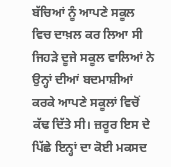ਬੱਚਿਆਂ ਨੂੰ ਆਪਣੇ ਸਕੂਲ ਵਿਚ ਦਾਖ਼ਲ ਕਰ ਲਿਆ ਸੀ ਜਿਹੜੇ ਦੂਜੇ ਸਕੂਲ ਵਾਲਿਆਂ ਨੇ ਉਨ੍ਹਾਂ ਦੀਆਂ ਬਦਮਾਸ਼ੀਆਂ ਕਰਕੇ ਆਪਣੇ ਸਕੂਲਾਂ ਵਿਚੋਂ ਕੱਢ ਦਿੱਤੇ ਸੀ। ਜ਼ਰੂਰ ਇਸ ਦੇ ਪਿੱਛੇ ਇਨ੍ਹਾਂ ਦਾ ਕੋਈ ਮਕਸਦ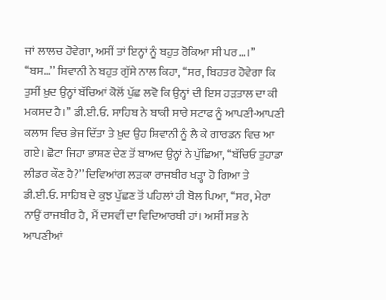ਜਾਂ ਲਾਲਚ ਹੋਵੇਗਾ, ਅਸੀਂ ਤਾਂ ਇਨ੍ਹਾਂ ਨੂੰ ਬਹੁਤ ਰੋਕਿਆ ਸੀ ਪਰ…।’’ ‘‘ਬਸ…’’ ਸ਼ਿਵਾਨੀ ਨੇ ਬਹੁਤ ਗੁੱਸੇ ਨਾਲ ਕਿਹਾ, ‘‘ਸਰ, ਬਿਹਤਰ ਹੋਵੇਗਾ ਕਿ ਤੁਸੀਂ ਖ਼ੁਦ ਉਨ੍ਹਾਂ ਬੱਚਿਆਂ ਕੋਲੋਂ ਪੁੱਛ ਲਵੋ ਕਿ ਉਨ੍ਹਾਂ ਦੀ ਇਸ ਹੜਤਾਲ ਦਾ ਕੀ ਮਕਸਦ ਹੈ।’’ ਡੀ.ਈ.ਓ. ਸਾਹਿਬ ਨੇ ਬਾਕੀ ਸਾਰੇ ਸਟਾਫ ਨੂੰ ਆਪਣੀ-ਆਪਣੀ ਕਲਾਸ ਵਿਚ ਭੇਜ ਦਿੱਤਾ ਤੇ ਖ਼ੁਦ ਉਹ ਸ਼ਿਵਾਨੀ ਨੂੰ ਲੈ ਕੇ ਗਾਰਡਨ ਵਿਚ ਆ ਗਏ। ਛੋਟਾ ਜਿਹਾ ਭਾਸ਼ਣ ਦੇਣ ਤੋਂ ਬਾਅਦ ਉਨ੍ਹਾਂ ਨੇ ਪੁੱਛਿਆ, ‘‘ਬੱਚਿਓ ਤੁਹਾਡਾ ਲੀਡਰ ਕੌਣ ਹੈ?’’ ਦਿਵਿਆਂਗ ਲੜਕਾ ਰਾਜਬੀਰ ਖੜ੍ਹਾ ਹੋ ਗਿਆ ਤੇ ਡੀ.ਈ.ਓ. ਸਾਹਿਬ ਦੇ ਕੁਝ ਪੁੱਛਣ ਤੋਂ ਪਹਿਲਾਂ ਹੀ ਬੋਲ ਪਿਆ, ‘‘ਸਰ, ਮੇਰਾ ਨਾਉਂ ਰਾਜਬੀਰ ਹੈ, ਮੈਂ ਦਸਵੀਂ ਦਾ ਵਿਦਿਆਰਥੀ ਹਾਂ। ਅਸੀਂ ਸਭ ਨੇ ਆਪਣੀਆਂ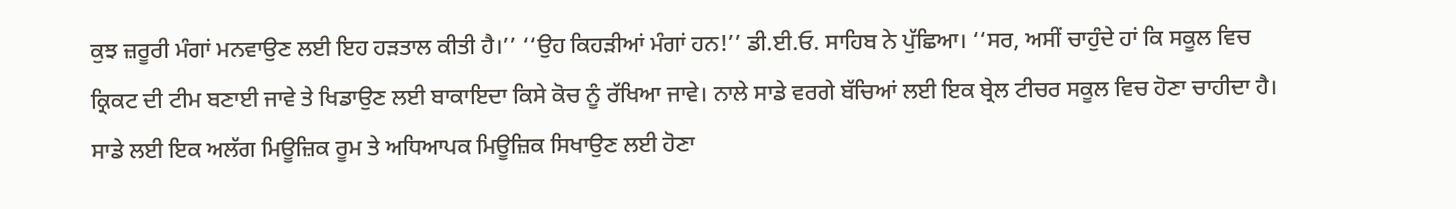ਕੁਝ ਜ਼ਰੂਰੀ ਮੰਗਾਂ ਮਨਵਾਉਣ ਲਈ ਇਹ ਹੜਤਾਲ ਕੀਤੀ ਹੈ।’’ ‘‘ਉਹ ਕਿਹੜੀਆਂ ਮੰਗਾਂ ਹਨ!’’ ਡੀ.ਈ.ਓ. ਸਾਹਿਬ ਨੇ ਪੁੱਛਿਆ। ‘‘ਸਰ, ਅਸੀਂ ਚਾਹੁੰਦੇ ਹਾਂ ਕਿ ਸਕੂਲ ਵਿਚ ਕ੍ਰਿਕਟ ਦੀ ਟੀਮ ਬਣਾਈ ਜਾਵੇ ਤੇ ਖਿਡਾਉਣ ਲਈ ਬਾਕਾਇਦਾ ਕਿਸੇ ਕੋਚ ਨੂੰ ਰੱਖਿਆ ਜਾਵੇ। ਨਾਲੇ ਸਾਡੇ ਵਰਗੇ ਬੱਚਿਆਂ ਲਈ ਇਕ ਬ੍ਰੇਲ ਟੀਚਰ ਸਕੂਲ ਵਿਚ ਹੋਣਾ ਚਾਹੀਦਾ ਹੈ। ਸਾਡੇ ਲਈ ਇਕ ਅਲੱਗ ਮਿਊਜ਼ਿਕ ਰੂਮ ਤੇ ਅਧਿਆਪਕ ਮਿਊਜ਼ਿਕ ਸਿਖਾਉਣ ਲਈ ਹੋਣਾ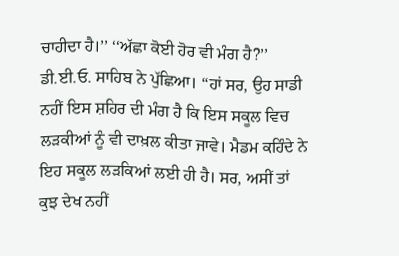ਚਾਹੀਦਾ ਹੈ।’’ ‘‘ਅੱਛਾ ਕੋਈ ਹੋਰ ਵੀ ਮੰਗ ਹੈ?’’ ਡੀ.ਈ.ਓ. ਸਾਹਿਬ ਨੇ ਪੁੱਛਿਆ। ‘‘ਹਾਂ ਸਰ, ਉਹ ਸਾਡੀ ਨਹੀਂ ਇਸ ਸ਼ਹਿਰ ਦੀ ਮੰਗ ਹੈ ਕਿ ਇਸ ਸਕੂਲ ਵਿਚ ਲੜਕੀਆਂ ਨੂੰ ਵੀ ਦਾਖ਼ਲ ਕੀਤਾ ਜਾਵੇ। ਮੈਡਮ ਕਹਿੰਦੇ ਨੇ ਇਹ ਸਕੂਲ ਲੜਕਿਆਂ ਲਈ ਹੀ ਹੈ। ਸਰ, ਅਸੀਂ ਤਾਂ ਕੁਝ ਦੇਖ ਨਹੀਂ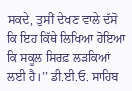ਸਕਦੇ, ਤੁਸੀਂ ਦੇਖਣ ਵਾਲੇ ਦੱਸੋ ਕਿ ਇਹ ਕਿੱਥੇ ਲਿਖਿਆ ਹੋਇਆ ਕਿ ਸਕੂਲ ਸਿਰਫ਼ ਲੜਕਿਆਂ ਲਈ ਹੈ।’’ ਡੀ.ਈ.ਓ. ਸਾਹਿਬ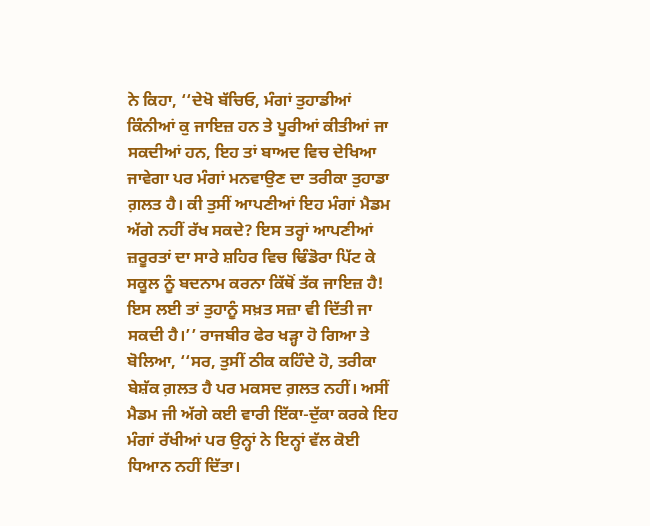ਨੇ ਕਿਹਾ, ‘‘ਦੇਖੋ ਬੱਚਿਓ, ਮੰਗਾਂ ਤੁਹਾਡੀਆਂ ਕਿੰਨੀਆਂ ਕੁ ਜਾਇਜ਼ ਹਨ ਤੇ ਪੂਰੀਆਂ ਕੀਤੀਆਂ ਜਾ ਸਕਦੀਆਂ ਹਨ, ਇਹ ਤਾਂ ਬਾਅਦ ਵਿਚ ਦੇਖਿਆ ਜਾਵੇਗਾ ਪਰ ਮੰਗਾਂ ਮਨਵਾਉਣ ਦਾ ਤਰੀਕਾ ਤੁਹਾਡਾ ਗ਼ਲਤ ਹੈ। ਕੀ ਤੁਸੀਂ ਆਪਣੀਆਂ ਇਹ ਮੰਗਾਂ ਮੈਡਮ ਅੱਗੇ ਨਹੀਂ ਰੱਖ ਸਕਦੇ? ਇਸ ਤਰ੍ਹਾਂ ਆਪਣੀਆਂ ਜ਼ਰੂਰਤਾਂ ਦਾ ਸਾਰੇ ਸ਼ਹਿਰ ਵਿਚ ਢਿੰਡੋਰਾ ਪਿੱਟ ਕੇ ਸਕੂਲ ਨੂੰ ਬਦਨਾਮ ਕਰਨਾ ਕਿੱਥੋਂ ਤੱਕ ਜਾਇਜ਼ ਹੈ! ਇਸ ਲਈ ਤਾਂ ਤੁਹਾਨੂੰ ਸਖ਼ਤ ਸਜ਼ਾ ਵੀ ਦਿੱਤੀ ਜਾ ਸਕਦੀ ਹੈ।’’ ਰਾਜਬੀਰ ਫੇਰ ਖੜ੍ਹਾ ਹੋ ਗਿਆ ਤੇ ਬੋਲਿਆ, ‘‘ਸਰ, ਤੁਸੀਂ ਠੀਕ ਕਹਿੰਦੇ ਹੋ, ਤਰੀਕਾ ਬੇਸ਼ੱਕ ਗ਼ਲਤ ਹੈ ਪਰ ਮਕਸਦ ਗ਼ਲਤ ਨਹੀਂ। ਅਸੀਂ ਮੈਡਮ ਜੀ ਅੱਗੇ ਕਈ ਵਾਰੀ ਇੱਕਾ-ਦੁੱਕਾ ਕਰਕੇ ਇਹ ਮੰਗਾਂ ਰੱਖੀਆਂ ਪਰ ਉਨ੍ਹਾਂ ਨੇ ਇਨ੍ਹਾਂ ਵੱਲ ਕੋਈ ਧਿਆਨ ਨਹੀਂ ਦਿੱਤਾ।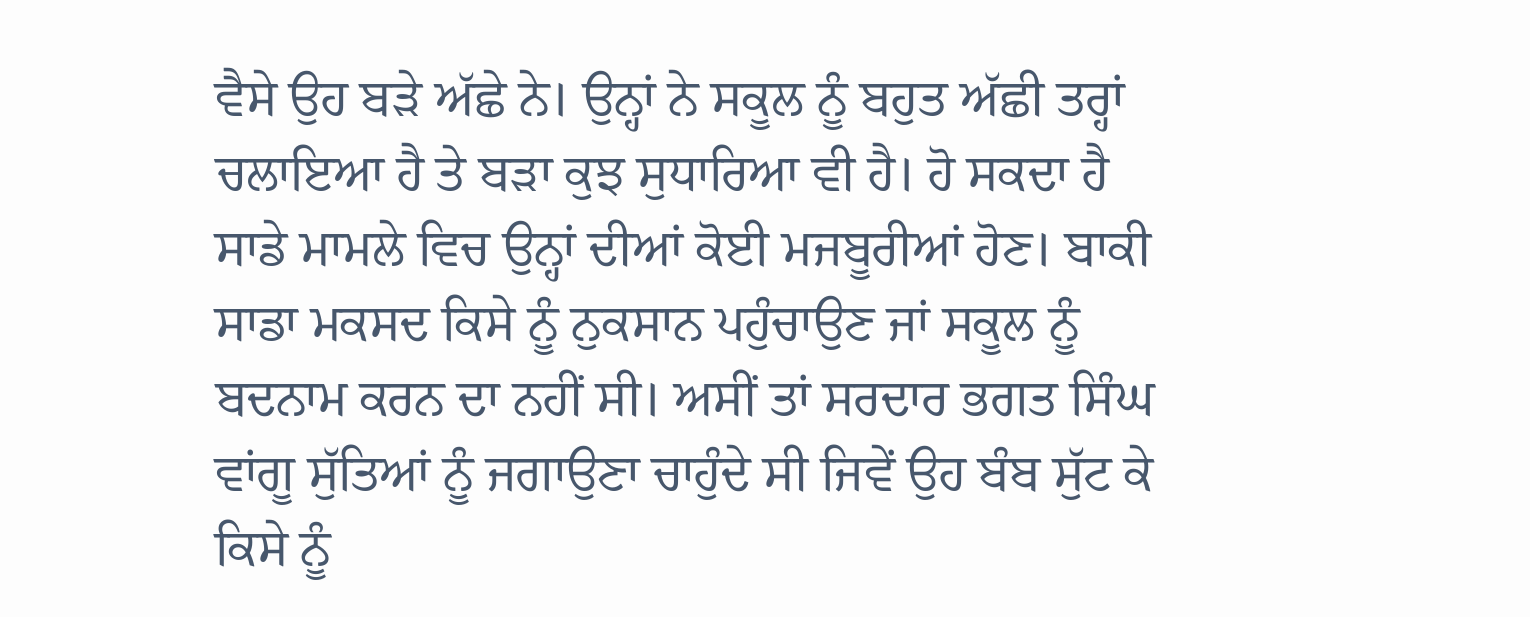ਵੈਸੇ ਉਹ ਬੜੇ ਅੱਛੇ ਨੇ। ਉਨ੍ਹਾਂ ਨੇ ਸਕੂਲ ਨੂੰ ਬਹੁਤ ਅੱਛੀ ਤਰ੍ਹਾਂ ਚਲਾਇਆ ਹੈ ਤੇ ਬੜਾ ਕੁਝ ਸੁਧਾਰਿਆ ਵੀ ਹੈ। ਹੋ ਸਕਦਾ ਹੈ ਸਾਡੇ ਮਾਮਲੇ ਵਿਚ ਉਨ੍ਹਾਂ ਦੀਆਂ ਕੋਈ ਮਜਬੂਰੀਆਂ ਹੋਣ। ਬਾਕੀ ਸਾਡਾ ਮਕਸਦ ਕਿਸੇ ਨੂੰ ਨੁਕਸਾਨ ਪਹੁੰਚਾਉਣ ਜਾਂ ਸਕੂਲ ਨੂੰ ਬਦਨਾਮ ਕਰਨ ਦਾ ਨਹੀਂ ਸੀ। ਅਸੀਂ ਤਾਂ ਸਰਦਾਰ ਭਗਤ ਸਿੰਘ ਵਾਂਗੂ ਸੁੱਤਿਆਂ ਨੂੰ ਜਗਾਉਣਾ ਚਾਹੁੰਦੇ ਸੀ ਜਿਵੇਂ ਉਹ ਬੰਬ ਸੁੱਟ ਕੇ ਕਿਸੇ ਨੂੰ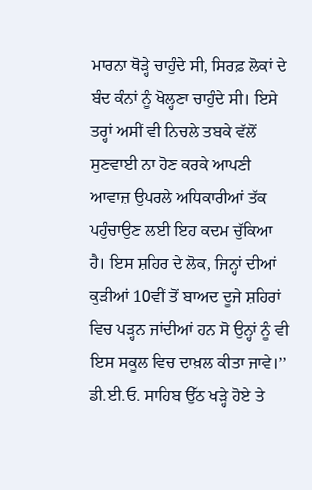ਮਾਰਨਾ ਥੋੜ੍ਹੇ ਚਾਹੁੰਦੇ ਸੀ, ਸਿਰਫ਼ ਲੋਕਾਂ ਦੇ ਬੰਦ ਕੰਨਾਂ ਨੂੰ ਖੋਲ੍ਹਣਾ ਚਾਹੁੰਦੇ ਸੀ। ਇਸੇ ਤਰ੍ਹਾਂ ਅਸੀਂ ਵੀ ਨਿਚਲੇ ਤਬਕੇ ਵੱਲੋਂ ਸੁਣਵਾਈ ਨਾ ਹੋਣ ਕਰਕੇ ਆਪਣੀ ਆਵਾਜ਼ ਉਪਰਲੇ ਅਧਿਕਾਰੀਆਂ ਤੱਕ ਪਹੁੰਚਾਉਣ ਲਈ ਇਹ ਕਦਮ ਚੁੱਕਿਆ ਹੈ। ਇਸ ਸ਼ਹਿਰ ਦੇ ਲੋਕ, ਜਿਨ੍ਹਾਂ ਦੀਆਂ ਕੁੜੀਆਂ 10ਵੀਂ ਤੋਂ ਬਾਅਦ ਦੂਜੇ ਸ਼ਹਿਰਾਂ ਵਿਚ ਪੜ੍ਹਨ ਜਾਂਦੀਆਂ ਹਨ ਸੋ ਉਨ੍ਹਾਂ ਨੂੰ ਵੀ ਇਸ ਸਕੂਲ ਵਿਚ ਦਾਖ਼ਲ ਕੀਤਾ ਜਾਵੇ।’’ ਡੀ.ਈ.ਓ. ਸਾਹਿਬ ਉੱਠ ਖੜ੍ਹੇ ਹੋਏ ਤੇ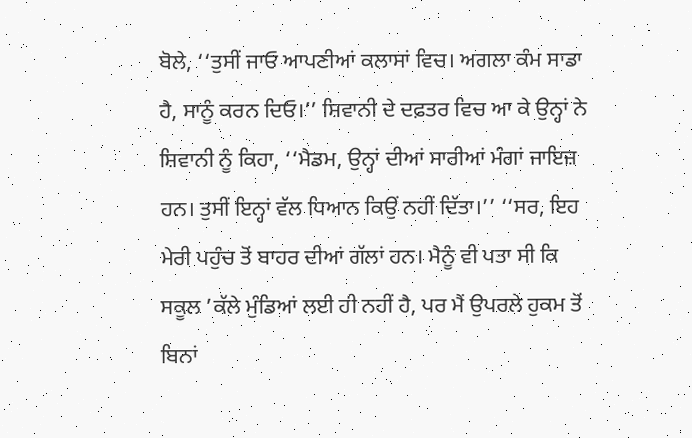ਬੋਲੇ, ‘‘ਤੁਸੀਂ ਜਾਓ ਆਪਣੀਆਂ ਕਲਾਸਾਂ ਵਿਚ। ਅਗਲਾ ਕੰਮ ਸਾਡਾ ਹੈ, ਸਾਨੂੰ ਕਰਨ ਦਿਓ।’’ ਸ਼ਿਵਾਨੀ ਦੇ ਦਫ਼ਤਰ ਵਿਚ ਆ ਕੇ ਉਨ੍ਹਾਂ ਨੇ ਸ਼ਿਵਾਨੀ ਨੂੰ ਕਿਹਾ, ‘‘ਮੈਡਮ, ਉਨ੍ਹਾਂ ਦੀਆਂ ਸਾਰੀਆਂ ਮੰਗਾਂ ਜਾਇਜ਼ ਹਨ। ਤੁਸੀਂ ਇਨ੍ਹਾਂ ਵੱਲ ਧਿਆਨ ਕਿਉਂ ਨਹੀਂ ਦਿੱਤਾ।’’ ‘‘ਸਰ, ਇਹ ਮੇਰੀ ਪਹੁੰਚ ਤੋਂ ਬਾਹਰ ਦੀਆਂ ਗੱਲਾਂ ਹਨ। ਮੈਨੂੰ ਵੀ ਪਤਾ ਸੀ ਕਿ ਸਕੂਲ ’ਕੱਲੇ ਮੁੰਡਿਆਂ ਲਈ ਹੀ ਨਹੀਂ ਹੈ, ਪਰ ਮੈਂ ਉਪਰਲੇ ਹੁਕਮ ਤੋਂ ਬਿਨਾਂ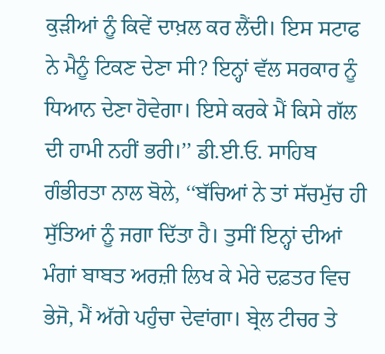ਕੁੜੀਆਂ ਨੂੰ ਕਿਵੇਂ ਦਾਖ਼ਲ ਕਰ ਲੈਂਦੀ। ਇਸ ਸਟਾਫ ਨੇ ਮੈਨੂੰ ਟਿਕਣ ਦੇਣਾ ਸੀ? ਇਨ੍ਹਾਂ ਵੱਲ ਸਰਕਾਰ ਨੂੰ ਧਿਆਨ ਦੇਣਾ ਹੋਵੇਗਾ। ਇਸੇ ਕਰਕੇ ਮੈਂ ਕਿਸੇ ਗੱਲ ਦੀ ਹਾਮੀ ਨਹੀਂ ਭਰੀ।’’ ਡੀ.ਈ.ਓ. ਸਾਹਿਬ ਗੰਭੀਰਤਾ ਨਾਲ ਬੋਲੇ, ‘‘ਬੱਚਿਆਂ ਨੇ ਤਾਂ ਸੱਚਮੁੱਚ ਹੀ ਸੁੱਤਿਆਂ ਨੂੰ ਜਗਾ ਦਿੱਤਾ ਹੈ। ਤੁਸੀਂ ਇਨ੍ਹਾਂ ਦੀਆਂ ਮੰਗਾਂ ਬਾਬਤ ਅਰਜ਼ੀ ਲਿਖ ਕੇ ਮੇਰੇ ਦਫ਼ਤਰ ਵਿਚ ਭੇਜੋ, ਮੈਂ ਅੱਗੇ ਪਹੁੰਚਾ ਦੇਵਾਂਗਾ। ਬ੍ਰੇਲ ਟੀਚਰ ਤੇ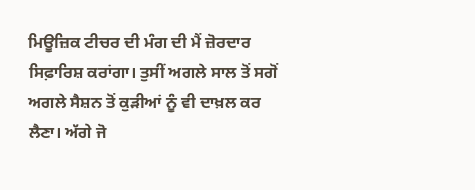ਮਿਊਜ਼ਿਕ ਟੀਚਰ ਦੀ ਮੰਗ ਦੀ ਮੈਂ ਜ਼ੋਰਦਾਰ ਸਿਫ਼ਾਰਿਸ਼ ਕਰਾਂਗਾ। ਤੁਸੀਂ ਅਗਲੇ ਸਾਲ ਤੋਂ ਸਗੋਂ ਅਗਲੇ ਸੈਸ਼ਨ ਤੋਂ ਕੁੜੀਆਂ ਨੂੰ ਵੀ ਦਾਖ਼ਲ ਕਰ ਲੈਣਾ। ਅੱਗੇ ਜੋ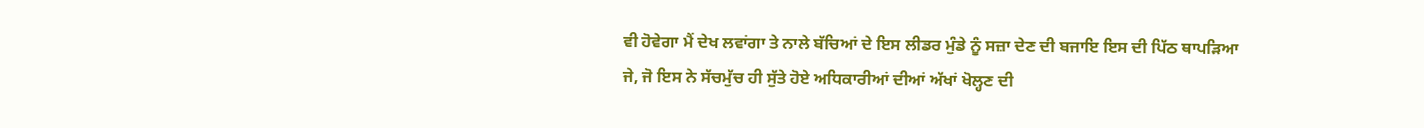ਵੀ ਹੋਵੇਗਾ ਮੈਂ ਦੇਖ ਲਵਾਂਗਾ ਤੇ ਨਾਲੇ ਬੱਚਿਆਂ ਦੇ ਇਸ ਲੀਡਰ ਮੁੰਡੇ ਨੂੰ ਸਜ਼ਾ ਦੇਣ ਦੀ ਬਜਾਇ ਇਸ ਦੀ ਪਿੱਠ ਥਾਪੜਿਆ ਜੇ, ਜੋ ਇਸ ਨੇ ਸੱਚਮੁੱਚ ਹੀ ਸੁੱਤੇ ਹੋਏ ਅਧਿਕਾਰੀਆਂ ਦੀਆਂ ਅੱਖਾਂ ਖੋਲ੍ਹਣ ਦੀ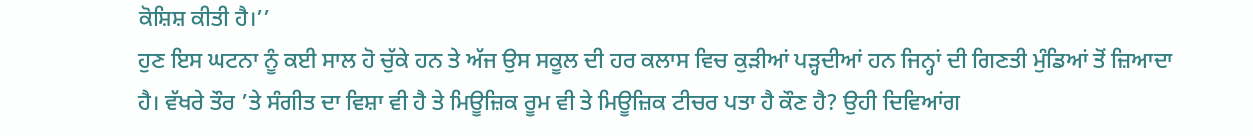ਕੋਸ਼ਿਸ਼ ਕੀਤੀ ਹੈ।’’
ਹੁਣ ਇਸ ਘਟਨਾ ਨੂੰ ਕਈ ਸਾਲ ਹੋ ਚੁੱਕੇ ਹਨ ਤੇ ਅੱਜ ਉਸ ਸਕੂਲ ਦੀ ਹਰ ਕਲਾਸ ਵਿਚ ਕੁੜੀਆਂ ਪੜ੍ਹਦੀਆਂ ਹਨ ਜਿਨ੍ਹਾਂ ਦੀ ਗਿਣਤੀ ਮੁੰਡਿਆਂ ਤੋਂ ਜ਼ਿਆਦਾ ਹੈ। ਵੱਖਰੇ ਤੌਰ ’ਤੇ ਸੰਗੀਤ ਦਾ ਵਿਸ਼ਾ ਵੀ ਹੈ ਤੇ ਮਿਊਜ਼ਿਕ ਰੂਮ ਵੀ ਤੇ ਮਿਊਜ਼ਿਕ ਟੀਚਰ ਪਤਾ ਹੈ ਕੌਣ ਹੈ? ਉਹੀ ਦਿਵਿਆਂਗ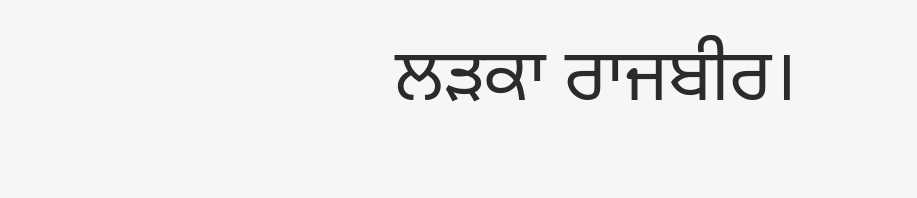ਲੜਕਾ ਰਾਜਬੀਰ।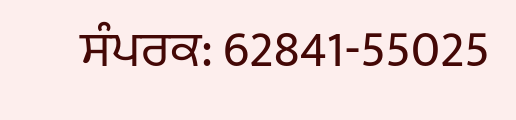ਸੰਪਰਕ: 62841-55025